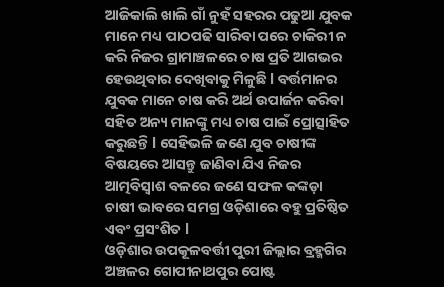ଆଜିକାଲି ଖାଲି ଗାଁ ନୁହଁ ସହରର ପଢୁଆ ଯୁବକ ମାନେ ମଧ୍ୟ ପାଠପଢି ସାରିବା ପରେ ଚାକିରୀ ନ କରି ନିଜର ଗ୍ରାମାଞ୍ଚଳରେ ଚାଷ ପ୍ରତି ଆଗଭର ହେଉଥିବାର ଦେଖିବାକୁ ମିଳୁଛି l ବର୍ତ୍ତମାନର ଯୁବକ ମାନେ ଚାଷ କରି ଅର୍ଥ ଉପାର୍ଜନ କରିବା ସହିତ ଅନ୍ୟ ମାନଙ୍କୁ ମଧ୍ୟ ଚାଷ ପାଇଁ ପ୍ରୋତ୍ସାହିତ କରୁଛନ୍ତି l ସେହିଭଳି ଜଣେ ଯୁବ ଚାଷୀଙ୍କ ବିଷୟରେ ଆସନ୍ତୁ ଜାଣିବା ଯିଏ ନିଜର ଆତ୍ମବିସ୍ୱାଶ ବଳରେ ଜଣେ ସଫଳ କଙ୍କଡ଼ା ଚାଷୀ ଭାବରେ ସମଗ୍ର ଓଡ଼ିଶାରେ ବହୁ ପ୍ରତିଷ୍ଠିତ ଏବଂ ପ୍ରସଂଶିତ l
ଓଡ଼ିଶାର ଉପକୂଳବର୍ତ୍ତୀ ପୁରୀ ଜିଲ୍ଲାର ବ୍ରହ୍ମଗିର ଅଞ୍ଚଳର ଗୋପୀନାଥପୁର ପୋଷ୍ଟ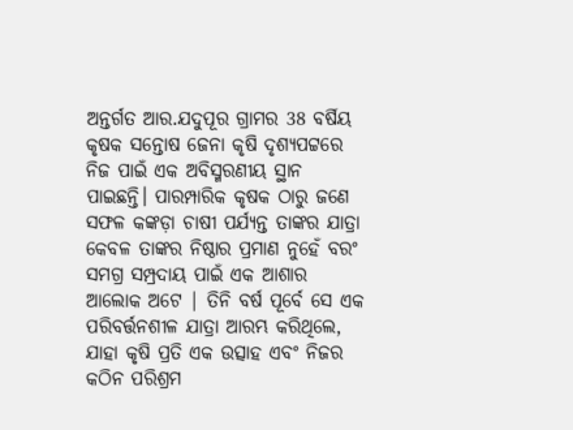ଅନ୍ତର୍ଗତ ଆର.ଯଦୁପୂର ଗ୍ରାମର 38 ବର୍ଷିୟ କୃଷକ ସନ୍ତୋଷ ଜେନା କୃଷି ଦୃଶ୍ୟପଟ୍ଟରେ ନିଜ ପାଇଁ ଏକ ଅବିସ୍ମରଣୀୟ ସ୍ଥାନ ପାଇଛନ୍ତି। ପାରମ୍ପାରିକ କୃଷକ ଠାରୁ ଜଣେ ସଫଳ କଙ୍କଡ଼ା ଚାଷୀ ପର୍ଯ୍ୟନ୍ତ ତାଙ୍କର ଯାତ୍ରା କେବଳ ତାଙ୍କର ନିଷ୍ଠାର ପ୍ରମାଣ ନୁହେଁ ବରଂ ସମଗ୍ର ସମ୍ପ୍ରଦାୟ ପାଇଁ ଏକ ଆଶାର ଆଲୋକ ଅଟେ | ତିନି ବର୍ଷ ପୂର୍ବେ ସେ ଏକ ପରିବର୍ତ୍ତନଶୀଳ ଯାତ୍ରା ଆରମ୍ଭ କରିଥିଲେ, ଯାହା କୃଷି ପ୍ରତି ଏକ ଉତ୍ସାହ ଏବଂ ନିଜର କଠିନ ପରିଶ୍ରମ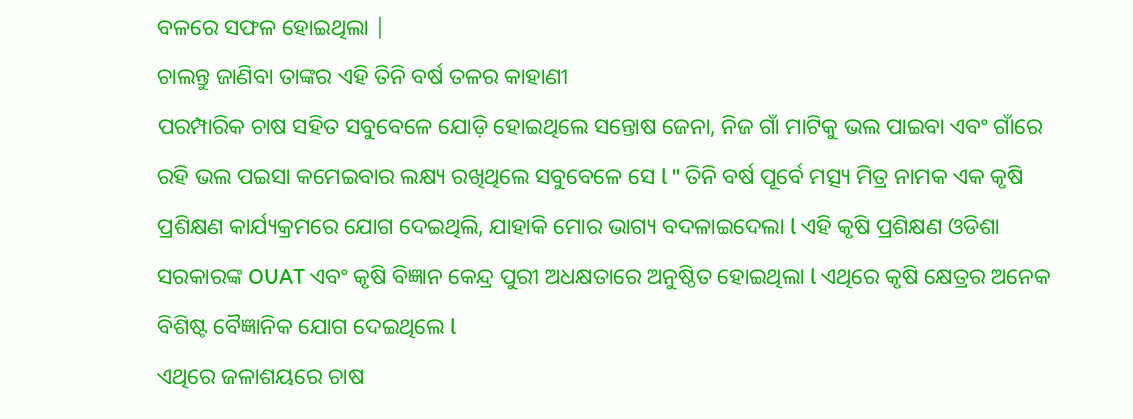ବଳରେ ସଫଳ ହୋଇଥିଲା |
ଚାଲନ୍ତୁ ଜାଣିବା ତାଙ୍କର ଏହି ତିନି ବର୍ଷ ତଳର କାହାଣୀ
ପରମ୍ପାରିକ ଚାଷ ସହିତ ସବୁବେଳେ ଯୋଡ଼ି ହୋଇଥିଲେ ସନ୍ତୋଷ ଜେନା, ନିଜ ଗାଁ ମାଟିକୁ ଭଲ ପାଇବା ଏବଂ ଗାଁରେ ରହି ଭଲ ପଇସା କମେଇବାର ଲକ୍ଷ୍ୟ ରଖିଥିଲେ ସବୁବେଳେ ସେ l " ତିନି ବର୍ଷ ପୂର୍ବେ ମତ୍ସ୍ୟ ମିତ୍ର ନାମକ ଏକ କୃଷି ପ୍ରଶିକ୍ଷଣ କାର୍ଯ୍ୟକ୍ରମରେ ଯୋଗ ଦେଇଥିଲି, ଯାହାକି ମୋର ଭାଗ୍ୟ ବଦଳାଇଦେଲା l ଏହି କୃଷି ପ୍ରଶିକ୍ଷଣ ଓଡିଶା ସରକାରଙ୍କ OUAT ଏବଂ କୃଷି ବିଜ୍ଞାନ କେନ୍ଦ୍ର ପୁରୀ ଅଧକ୍ଷତାରେ ଅନୁଷ୍ଠିତ ହୋଇଥିଲା l ଏଥିରେ କୃଷି କ୍ଷେତ୍ରର ଅନେକ ବିଶିଷ୍ଟ ବୈଜ୍ଞାନିକ ଯୋଗ ଦେଇଥିଲେ l
ଏଥିରେ ଜଳାଶୟରେ ଚାଷ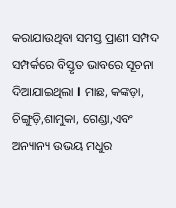କରାଯାଉଥିବା ସମସ୍ତ ପ୍ରାଣୀ ସମ୍ପଦ ସମ୍ପର୍କରେ ବିସ୍ତୃତ ଭାବରେ ସୂଚନା ଦିଆଯାଇଥିଲା l ମାଛ, କଙ୍କଡ଼ା, ଚିଙ୍ଗୁଡ଼ି,ଶାମୁକା, ଗେଣ୍ଡା,ଏବଂ ଅନ୍ୟାନ୍ୟ ଉଭୟ ମଧୁର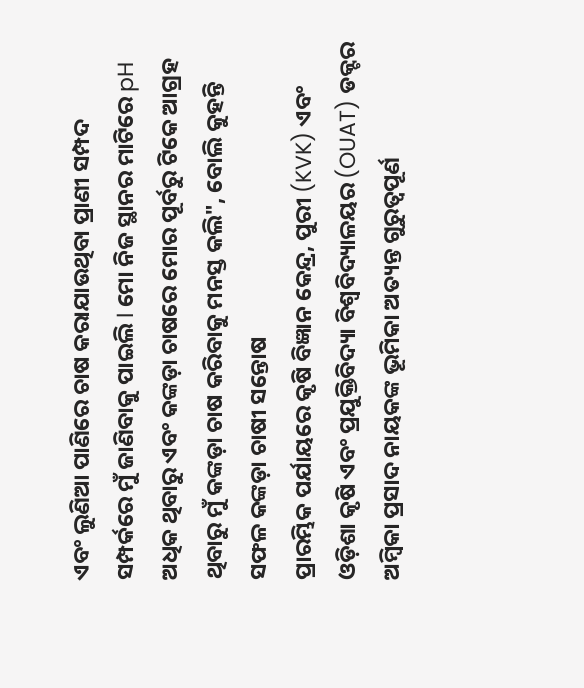ଏବଂ ଲୁଣିଆ ପାଣିରେ ଚାଷ କରାଯାଉଥିବା ପ୍ରାଣୀ ସମ୍ପଦ ସମ୍ପର୍କରେ ମୁଁ ଜାଣିବାକୁ ପାଇଲି l ମୋ ନିଜ ସ୍ଥାନର ମାଟିରେ pH ଅଧିକ ଥିବାରୁ ଏବଂ କଙ୍କଡ଼ା ଚାଷରେ ମୋର ପୂର୍ବରୁ ଟିକେ ଆଗ୍ରହ ଥିବାରୁ ମୁଁ କଙ୍କଡ଼ା ଚାଷ କରିବାକୁ ମନସ୍ତ କଲି", ବୋଲି କୁହନ୍ତି ସଫଳ କଙ୍କଡ଼ା ଚାଷୀ ସନ୍ତୋଷ
ପ୍ରାରମ୍ଭିକ ପର୍ଯାୟରେ କୃଷି ବିଜ୍ଞାନ କେନ୍ଦ୍ର, ପୁରୀ (KVK) ଏବଂ ଓଡ଼ିଶା କୃଷି ଏବଂ ପ୍ରଯୁକ୍ତିବିଦ୍ୟା ବିଶ୍ୱବିଦ୍ୟାଳୟର (OUAT) ଡକ୍ଟର ଅମ୍ବିକା ପ୍ରସାଦ ନାୟକଙ୍କ ଭୂମିକା ଅତ୍ୟନ୍ତ ଗୁରୁତ୍ୱପୂର୍ଣ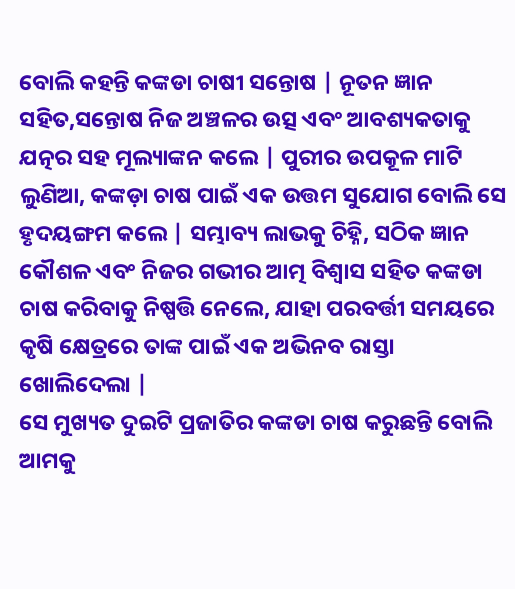ବୋଲି କହନ୍ତି କଙ୍କଡା ଚାଷୀ ସନ୍ତୋଷ | ନୂତନ ଜ୍ଞାନ ସହିତ,ସନ୍ତୋଷ ନିଜ ଅଞ୍ଚଳର ଉତ୍ସ ଏବଂ ଆବଶ୍ୟକତାକୁ ଯତ୍ନର ସହ ମୂଲ୍ୟାଙ୍କନ କଲେ | ପୁରୀର ଉପକୂଳ ମାଟି ଲୁଣିଆ, କଙ୍କଡ଼ା ଚାଷ ପାଇଁ ଏକ ଉତ୍ତମ ସୁଯୋଗ ବୋଲି ସେ ହୃଦୟଙ୍ଗମ କଲେ | ସମ୍ଭାବ୍ୟ ଲାଭକୁ ଚିହ୍ନି, ସଠିକ ଜ୍ଞାନ କୌଶଳ ଏବଂ ନିଜର ଗଭୀର ଆତ୍ମ ବିଶ୍ୱାସ ସହିତ କଙ୍କଡା ଚାଷ କରିବାକୁ ନିଷ୍ପତ୍ତି ନେଲେ, ଯାହା ପରବର୍ତ୍ତୀ ସମୟରେ କୃଷି କ୍ଷେତ୍ରରେ ତାଙ୍କ ପାଇଁ ଏକ ଅଭିନବ ରାସ୍ତା ଖୋଲିଦେଲା |
ସେ ମୁଖ୍ୟତ ଦୁଇଟି ପ୍ରଜାତିର କଙ୍କଡା ଚାଷ କରୁଛନ୍ତି ବୋଲି ଆମକୁ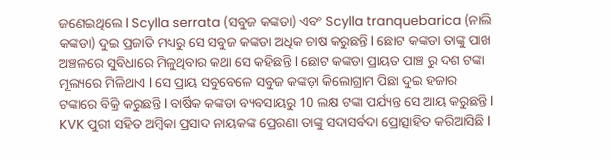ଜଣେଇଥିଲେ l Scylla serrata (ସବୁଜ କଙ୍କଡା) ଏବଂ Scylla tranquebarica (ନାଲି କଙ୍କଡା) ଦୁଇ ପ୍ରଜାତି ମଧ୍ୟରୁ ସେ ସବୁଜ କଙ୍କଡା ଅଧିକ ଚାଷ କରୁଛନ୍ତି l ଛୋଟ କଙ୍କଡା ତାଙ୍କୁ ପାଖ ଅଞ୍ଚଳରେ ସୁବିଧାରେ ମିଳୁଥିବାର କଥା ସେ କହିଛନ୍ତି l ଛୋଟ କଙ୍କଡା ପ୍ରାୟତ ପାଞ୍ଚ ରୁ ଦଶ ଟଙ୍କା ମୂଲ୍ୟରେ ମିଳିଥାଏ l ସେ ପ୍ରାୟ ସବୁବେଳେ ସବୁଜ କଙ୍କଡ଼ା କିଲୋଗ୍ରାମ ପିଛା ଦୁଇ ହଜାର ଟଙ୍କାରେ ବିକ୍ରି କରୁଛନ୍ତି l ବାର୍ଷିକ କଙ୍କଡା ବ୍ୟବସାୟରୁ 10 ଲକ୍ଷ ଟଙ୍କା ପର୍ଯ୍ୟନ୍ତ ସେ ଆୟ କରୁଛନ୍ତି l
KVK ପୁରୀ ସହିତ ଅମ୍ବିକା ପ୍ରସାଦ ନାୟକଙ୍କ ପ୍ରେରଣା ତାଙ୍କୁ ସଦାସର୍ବଦା ପ୍ରୋତ୍ସାହିତ କରିଆସିଛି l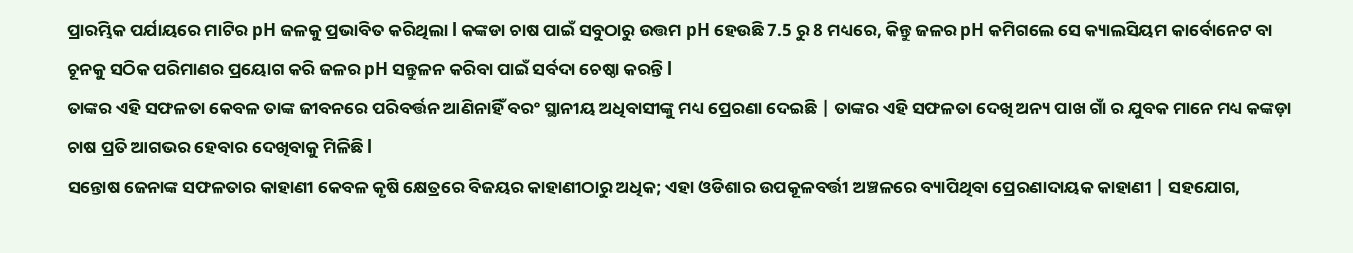ପ୍ରାରମ୍ଭିକ ପର୍ଯାୟରେ ମାଟିର pH ଜଳକୁ ପ୍ରଭାବିତ କରିଥିଲା l କଙ୍କଡା ଚାଷ ପାଇଁ ସବୁଠାରୁ ଉତ୍ତମ pH ହେଉଛି 7.5 ରୁ 8 ମଧ୍ୟରେ, କିନ୍ତୁ ଜଳର pH କମିଗଲେ ସେ କ୍ୟାଲସିୟମ କାର୍ବୋନେଟ ବା ଚୂନକୁ ସଠିକ ପରିମାଣର ପ୍ରୟୋଗ କରି ଜଳର pH ସନ୍ତୁଳନ କରିବା ପାଇଁ ସର୍ବଦା ଚେଷ୍ଠା କରନ୍ତି l
ତାଙ୍କର ଏହି ସଫଳତା କେବଳ ତାଙ୍କ ଜୀବନରେ ପରିବର୍ତ୍ତନ ଆଣିନାହିଁ ବରଂ ସ୍ଥାନୀୟ ଅଧିବାସୀଙ୍କୁ ମଧ୍ୟ ପ୍ରେରଣା ଦେଇଛି | ତାଙ୍କର ଏହି ସଫଳତା ଦେଖି ଅନ୍ୟ ପାଖ ଗାଁ ର ଯୁବକ ମାନେ ମଧ୍ୟ କଙ୍କଡ଼ା ଚାଷ ପ୍ରତି ଆଗଭର ହେବାର ଦେଖିବାକୁ ମିଳିଛି l
ସନ୍ତୋଷ ଜେନାଙ୍କ ସଫଳତାର କାହାଣୀ କେବଳ କୃଷି କ୍ଷେତ୍ରରେ ବିଜୟର କାହାଣୀଠାରୁ ଅଧିକ; ଏହା ଓଡିଶାର ଉପକୂଳବର୍ତ୍ତୀ ଅଞ୍ଚଳରେ ବ୍ୟାପିଥିବା ପ୍ରେରଣାଦାୟକ କାହାଣୀ | ସହଯୋଗ,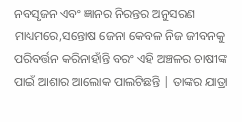ନବସୃଜନ ଏବଂ ଜ୍ଞାନର ନିରନ୍ତର ଅନୁସରଣ ମାଧ୍ୟମରେ,ସନ୍ତୋଷ ଜେନା କେବଳ ନିଜ ଜୀବନକୁ ପରିବର୍ତ୍ତନ କରିନାହାଁନ୍ତି ବରଂ ଏହି ଅଞ୍ଚଳର ଚାଷୀଙ୍କ ପାଇଁ ଆଶାର ଆଲୋକ ପାଲଟିଛନ୍ତି | ତାଙ୍କର ଯାତ୍ରା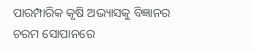ପାରମ୍ପାରିକ କୃଷି ଅଭ୍ୟାସକୁ ବିଜ୍ଞାନର ଚରମ ସୋପାନରେ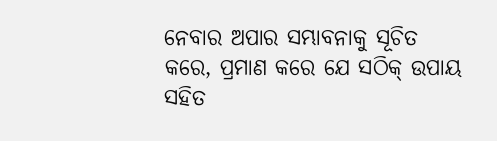ନେବାର ଅପାର ସମ୍ଭାବନାକୁ ସୂଚିତ କରେ, ପ୍ରମାଣ କରେ ଯେ ସଠିକ୍ ଉପାୟ ସହିତ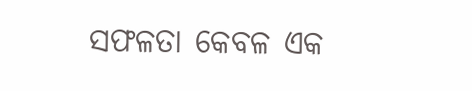ସଫଳତା କେବଳ ଏକ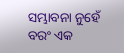ସମ୍ଭାବନା ନୁହେଁ ବରଂ ଏକ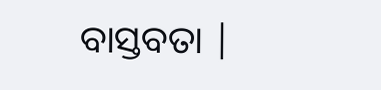ବାସ୍ତବତା |